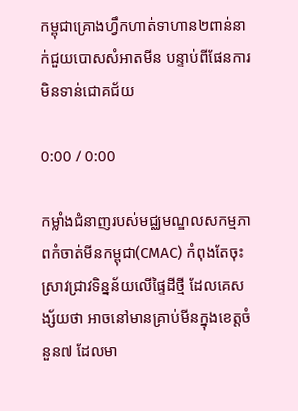កម្ពុជាគ្រោងហ្វឹកហាត់ទាហាន២ពាន់នាក់ជួយបោសសំអាតមីន បន្ទាប់ពីផែនការមិនទាន់ជោគជ័យ

0:00 / 0:00

កម្លាំងជំនាញរបស់មជ្ឈមណ្ឌលសកម្មភាពកំចាត់មីនកម្ពុជា(CMAC) កំពុងតែចុះស្រាវជ្រាវទិន្នន័យលើផ្ទៃដីថ្មី ដែលគេសង្ស័យថា អាចនៅមានគ្រាប់មីនក្នុងខេត្តចំនួន៧ ដែលមា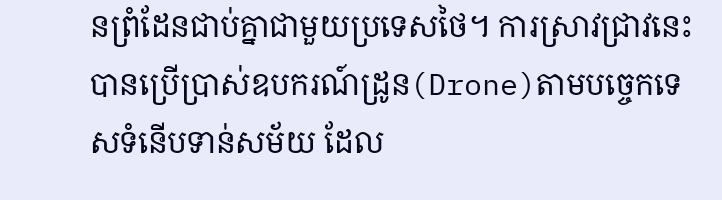នព្រំដែនជាប់គ្នាជាមួយប្រទេសថៃ។ ការស្រាវជ្រាវនេះ បានប្រើប្រាស់ឧបករណ៍ដ្រូន(Drone)តាមបច្ចេកទេសទំនើបទាន់សម័យ ដែល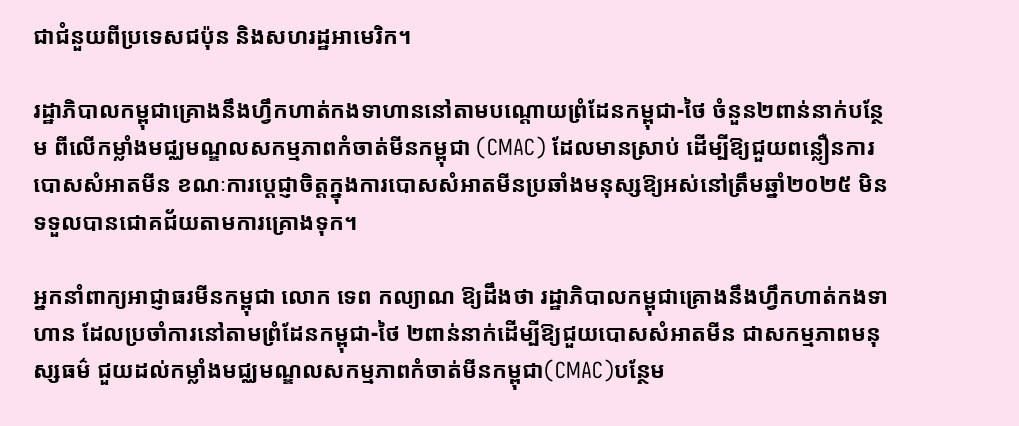ជាជំនួយពីប្រទេសជប៉ុន និងសហរដ្ឋអាមេរិក។

រដ្ឋាភិបាលកម្ពុជាគ្រោងនឹងហ្វឹកហាត់កងទាហាននៅតាមបណ្ដោយព្រំដែនកម្ពុជា-ថៃ ចំនួន២ពាន់នាក់បន្ថែម ពីលើកម្លាំងមជ្ឈមណ្ឌលសកម្មភាពកំចាត់មីនកម្ពុជា (CMAC) ដែលមានស្រាប់ ដើម្បីឱ្យជួយពន្លឿនការបោសសំអាតមីន ខណៈការប្ដេជ្ញាចិត្តក្នុងការបោសសំអាតមីនប្រឆាំងមនុស្សឱ្យអស់នៅត្រឹមឆ្នាំ២០២៥ មិនទទួលបានជោគជ័យតាមការគ្រោងទុក។

អ្នកនាំពាក្យអាជ្ញាធរមីនកម្ពុជា លោក ទេព កល្យាណ ឱ្យដឹងថា រដ្ឋាភិបាលកម្ពុជាគ្រោងនឹងហ្វឹកហាត់កងទាហាន ដែលប្រចាំការនៅតាមព្រំដែនកម្ពុជា-ថៃ ២ពាន់នាក់ដើម្បីឱ្យជួយបោសសំអាតមីន ជាសកម្មភាពមនុស្សធម៌ ជួយដល់កម្លាំងមជ្ឈមណ្ឌលសកម្មភាពកំចាត់មីនកម្ពុជា(CMAC)បន្ថែម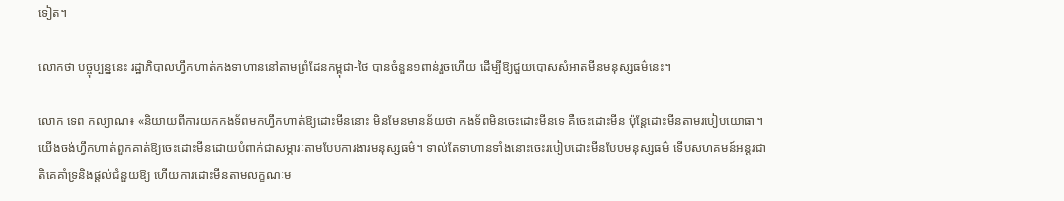ទៀត។

លោកថា បច្ចុប្បន្ននេះ រដ្ឋាភិបាលហ្វឹកហាត់កងទាហាននៅតាមព្រំដែនកម្ពុជា-ថៃ បានចំនួន១ពាន់រួចហើយ ដើម្បីឱ្យជួយបោសសំអាតមីនមនុស្សធម៌នេះ។

លោក ទេព កល្យាណ៖ «និយាយពីការយកកងទ័ពមកហ្វឹកហាត់ឱ្យដោះមីននោះ មិនមែនមានន័យថា កងទ័ពមិនចេះដោះមីនទេ គឺចេះដោះមីន ប៉ុន្តែដោះមីនតាមរបៀបយោធា។ យើងចង់ហ្វឹកហាត់ពួកគាត់ឱ្យចេះដោះមីនដោយបំពាក់ជាសម្ភារៈតាមបែបការងារមនុស្សធម៌។ ទាល់តែទាហានទាំងនោះចេះរបៀបដោះមីនបែបមនុស្សធម៌ ទើបសហគមន៍អន្តរជាតិគេគាំទ្រនិងផ្ដល់ជំនួយឱ្យ ហើយការដោះមីនតាមលក្ខណៈម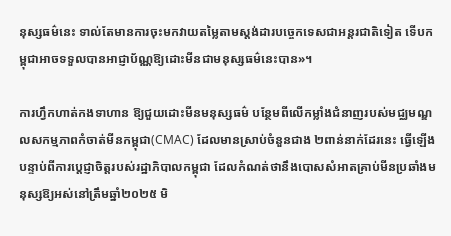នុស្សធម៌នេះ ទាល់តែមានការចុះមកវាយតម្លៃតាមស្តង់ដារបច្ចេកទេសជាអន្តរជាតិទៀត ទើបកម្ពុជាអាចទទួលបានអាជ្ញាប័ណ្ណឱ្យដោះមីនជាមនុស្សធម៌នេះបាន»។

ការហ្វឹកហាត់កងទាហាន ឱ្យជួយដោះមីនមនុស្សធម៌ បន្ថែមពីលើកម្លាំងជំនាញរបស់មជ្ឈមណ្ឌលសកម្មភាពកំចាត់មីនកម្ពុជា(CMAC) ដែលមានស្រាប់ចំនួនជាង ២ពាន់នាក់ដែរនេះ ធ្វើឡើងបន្ទាប់ពីការប្តេជ្ញាចិត្តរបស់រដ្ឋាភិបាលកម្ពុជា ដែលកំណត់ថានឹងបោសសំអាតគ្រាប់មីនប្រឆាំងមនុស្សឱ្យអស់នៅត្រឹមឆ្នាំ២០២៥ មិ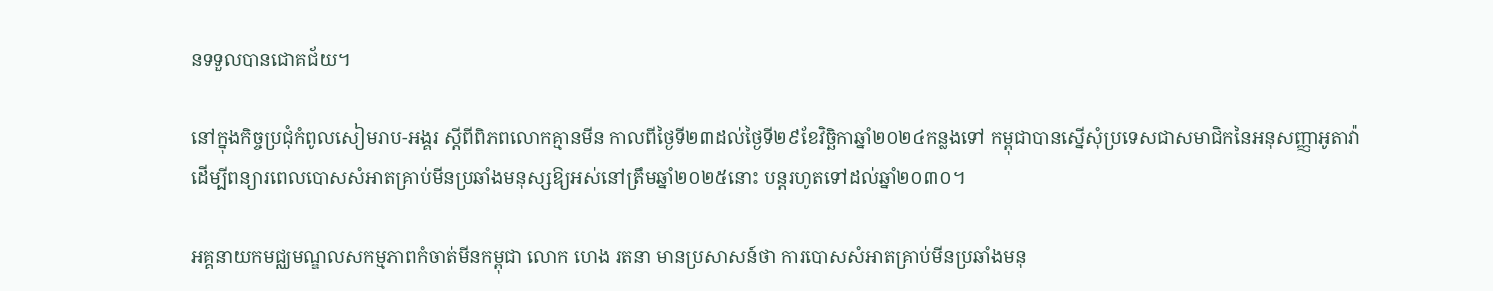នទទួលបានជោគជ័យ។

នៅក្នុងកិច្ចប្រជុំកំពូលសៀមរាប-អង្គរ ស្តីពីពិភពលោកគ្មានមីន កាលពីថ្ងៃទី២៣ដល់ថ្ងៃទី២៩ខែវិច្ឆិកាឆ្នាំ២០២៤កន្លងទៅ កម្ពុជាបានស្នើសុំប្រទេសជាសមាជិកនៃអនុសញ្ញាអូតាវ៉ា ដើម្បីពន្យារពេលបោសសំអាតគ្រាប់មីនប្រឆាំងមនុស្សឱ្យអស់នៅត្រឹមឆ្នាំ២០២៥នោះ បន្តរហូតទៅដល់ឆ្នាំ២០៣០។

អគ្គនាយកមជ្ឈមណ្ឌលសកម្មភាពកំចាត់មីនកម្ពុជា លោក ហេង រតនា មានប្រសាសន៍ថា ការបោសសំអាតគ្រាប់មីនប្រឆាំងមនុ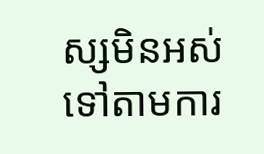ស្សមិនអស់ទៅតាមការ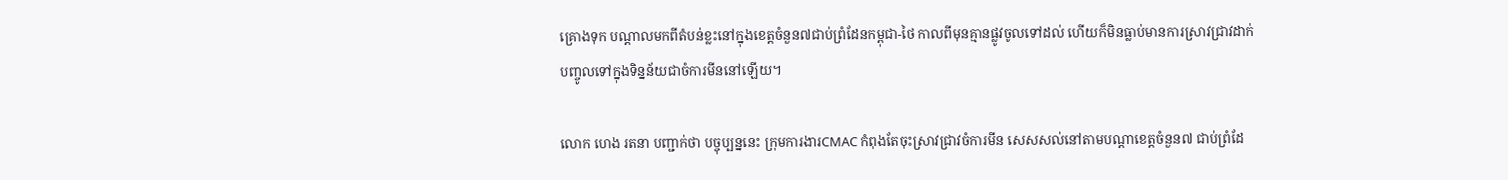គ្រោងទុក បណ្ដាលមកពីតំបន់ខ្លះនៅក្នុងខេត្តចំនួន៧ជាប់ព្រំដែនកម្ពុជា-ថៃ កាលពីមុនគ្មានផ្លូវចូលទៅដល់ ហើយក៏មិនធ្លាប់មានការស្រាវជ្រាវដាក់បញ្ចូលទៅក្នុងទិន្នន័យជាចំការមីននៅឡើយ។

លោក ហេង រតនា បញ្ជាក់ថា បច្ចុប្បន្ននេះ ក្រុមការងារCMAC កំពុងតែចុះស្រាវជ្រាវចំការមីន សេសសល់នៅតាមបណ្ដាខេត្តចំនួន៧ ជាប់ព្រំដែ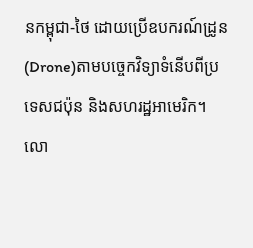នកម្ពុជា-ថៃ ដោយប្រើឧបករណ៍ដ្រូន(Drone)តាមបច្ចេកវិទ្យាទំនើបពីប្រទេសជប៉ុន និងសហរដ្ឋអាមេរិក។ លោ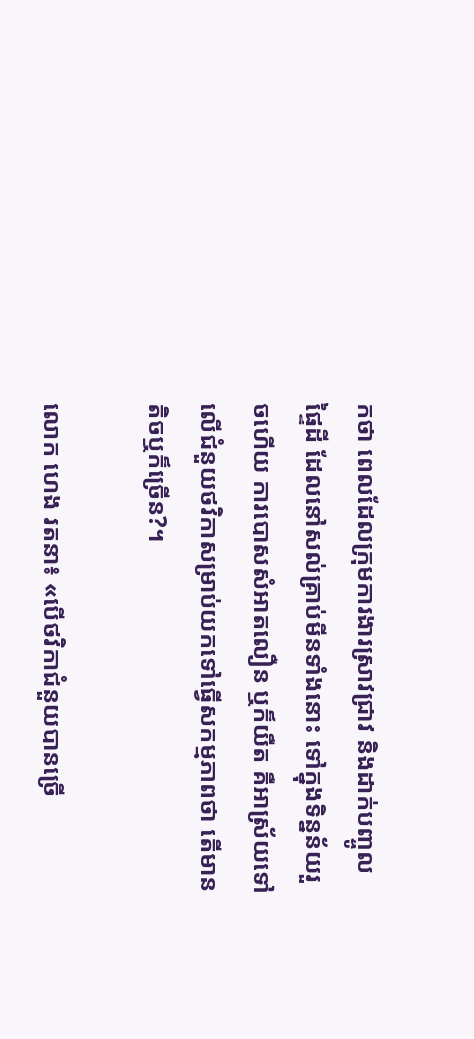កថា ពេលដែលក្រុមការងារស្រាវជ្រាវ និងដាក់បញ្ចូលផ្ទៃដី ដែលនៅសល់គ្រាប់មីនទាំងនោះ ទៅក្នុងទិន្នន័យរួចហើយ ការបោសសំអាតលឿន ឬក៏យឺត គឺអាស្រ័យទៅលើជំនួយថវិកាសម្រាប់យកទៅធ្វើសកម្មភាពថា តើមានតិចឬក៏ច្រើន?។

លោក ហេង រតនា៖ «បើថវិកាជំនួយបានច្រើ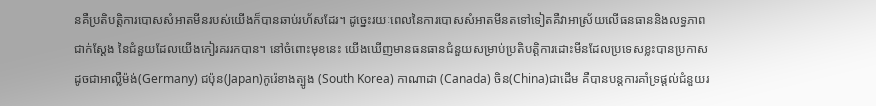នគឺប្រតិបត្តិការបោសសំអាតមីនរបស់យើងក៏បានឆាប់រហ័សដែរ។ ដូច្នេះរយៈពេលនៃការបោសសំអាតមីនតទៅទៀតគឺវាអាស្រ័យលើធនធាននិងលទ្ធភាពជាក់ស្ដែង នៃជំនួយដែលយើងកៀរគររកបាន។ នៅចំពោះមុខនេះ យើងឃើញមានធនធានជំនួយសម្រាប់ប្រតិបត្តិការដោះមីនដែលប្រទេសខ្លះបានប្រកាសដូចជាអាល្លឺម៉ង់(Germany) ជប៉ុន(Japan)កូរ៉េខាងត្បូង (South Korea) កាណាដា (Canada) ចិន(China)ជាដើម គឺបានបន្តការគាំទ្រផ្ដល់ជំនួយរ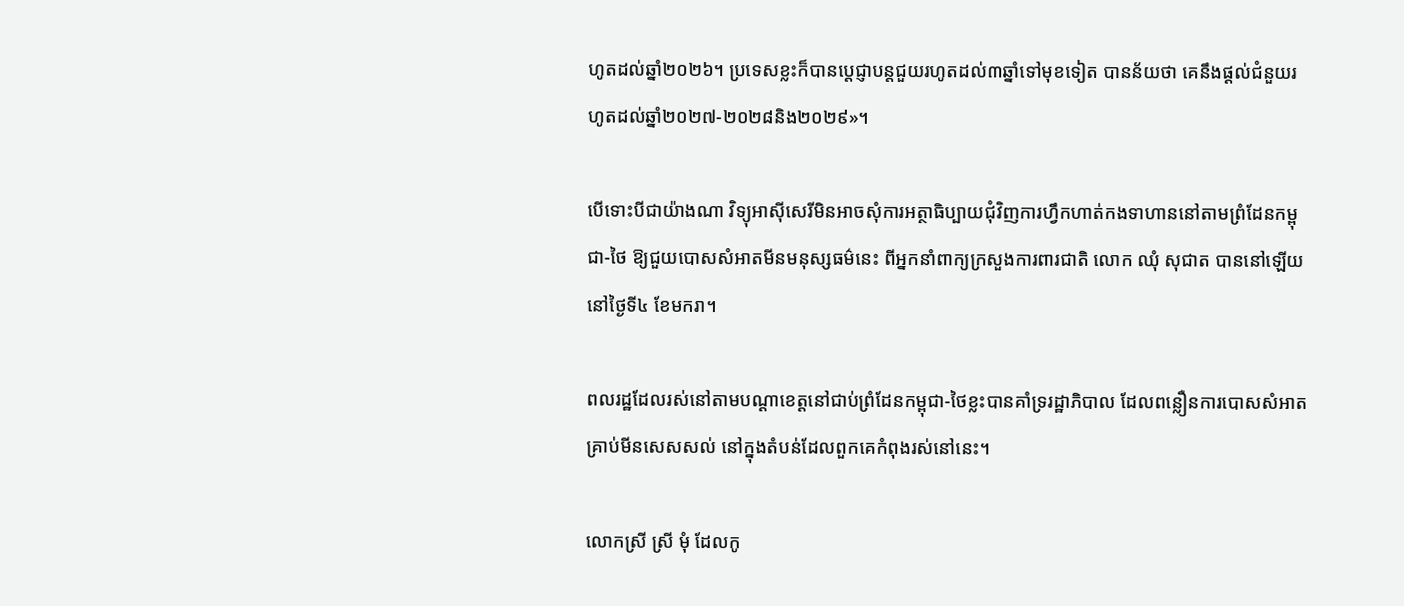ហូតដល់ឆ្នាំ២០២៦។ ប្រទេសខ្លះក៏បានប្ដេជ្ញាបន្តជួយរហូតដល់៣ឆ្នាំទៅមុខទៀត បានន័យថា គេនឹងផ្ដល់ជំនួយរហូតដល់ឆ្នាំ២០២៧-២០២៨និង២០២៩»។

បើទោះបីជាយ៉ាងណា វិទ្យុអាស៊ីសេរីមិនអាចសុំការអត្ថាធិប្បាយជុំវិញការហ្វឹកហាត់កងទាហាននៅតាមព្រំដែនកម្ពុជា-ថៃ ឱ្យជួយបោសសំអាតមីនមនុស្សធម៌នេះ ពីអ្នកនាំពាក្យក្រសួងការពារជាតិ លោក ឈុំ សុជាត បាននៅឡើយ នៅថ្ងៃទី៤ ខែមករា។

ពលរដ្ឋដែលរស់នៅតាមបណ្ដាខេត្តនៅជាប់ព្រំដែនកម្ពុជា-ថៃខ្លះបានគាំទ្ររដ្ឋាភិបាល ដែលពន្លឿនការបោសសំអាតគ្រាប់មីនសេសសល់ នៅក្នុងតំបន់ដែលពួកគេកំពុងរស់នៅនេះ។

លោកស្រី ស្រី មុំ ដែលកូ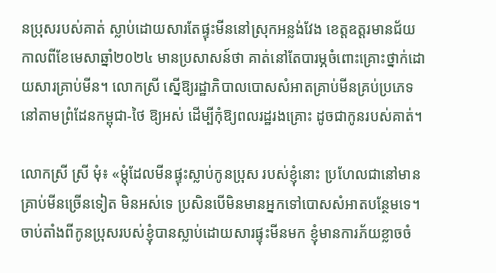នប្រុសរបស់គាត់ ស្លាប់ដោយសារតែផ្ទុះមីននៅស្រុកអន្លង់វែង ខេត្តឧត្តរមានជ័យ កាលពីខែមេសាឆ្នាំ២០២៤ មានប្រសាសន៍ថា គាត់នៅតែបារម្ភចំពោះគ្រោះថ្នាក់ដោយសារគ្រាប់មីន។ លោកស្រី ស្នើឱ្យរដ្ឋាភិបាលបោសសំអាតគ្រាប់មីនគ្រប់ប្រភេទ នៅតាមព្រំដែនកម្ពុជា-ថៃ ឱ្យអស់ ដើម្បីកុំឱ្យពលរដ្ឋរងគ្រោះ ដូចជាកូនរបស់គាត់។

លោកស្រី ស្រី មុំ៖ «ម្ដុំដែលមីនផ្ទុះស្លាប់កូនប្រុស របស់ខ្ញុំនោះ ប្រហែលជានៅមានគ្រាប់មីនច្រើនទៀត មិនអស់ទេ ប្រសិនបើមិនមានអ្នកទៅបោសសំអាតបន្ថែមទេ។ ចាប់តាំងពីកូនប្រុសរបស់ខ្ញុំបានស្លាប់ដោយសារផ្ទុះមីនមក ខ្ញុំមានការភ័យខ្លាចចំ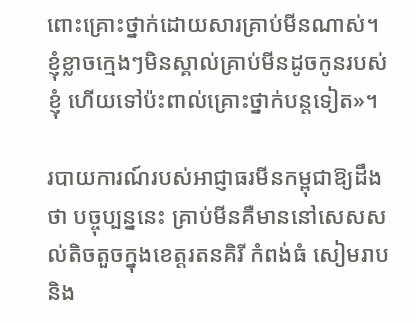ពោះគ្រោះថ្នាក់ដោយសារគ្រាប់មីនណាស់។ ខ្ញុំខ្លាចក្មេងៗមិនស្គាល់គ្រាប់មីនដូចកូនរបស់ខ្ញុំ ហើយទៅប៉ះពាល់គ្រោះថ្នាក់បន្តទៀត»។

របាយការណ៍របស់អាជ្ញាធរមីនកម្ពុជាឱ្យដឹងថា បច្ចុប្បន្ននេះ គ្រាប់មីនគឺមាននៅសេសសល់តិចតួចក្នុងខេត្តរតនគិរី កំពង់ធំ សៀមរាប និង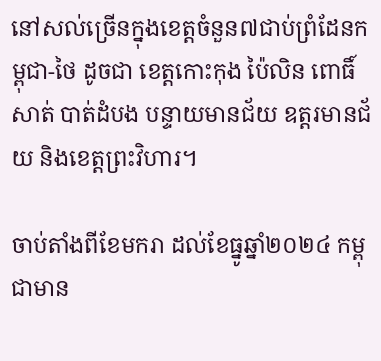នៅសល់ច្រើនក្នុងខេត្តចំនួន៧ជាប់ព្រំដែនកម្ពុជា-ថៃ ដូចជា ខេត្តកោះកុង ប៉ៃលិន ពោធិ៍សាត់ បាត់ដំបង បន្ទាយមានជ័យ ឧត្តរមានជ័យ និងខេត្តព្រះវិហារ។

ចាប់តាំងពីខែមករា ដល់ខែធ្នូឆ្នាំ២០២៤ កម្ពុជាមាន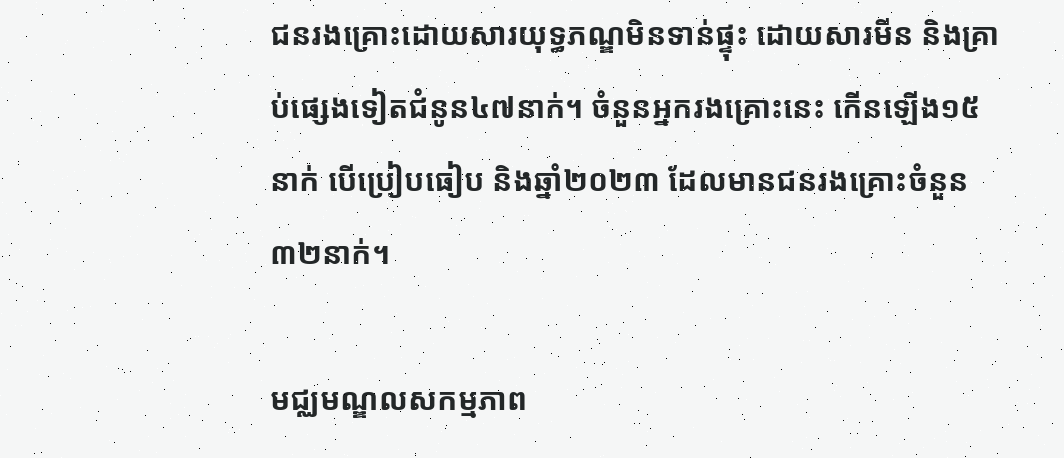ជនរងគ្រោះដោយសារយុទ្ធភណ្ឌមិនទាន់ផ្ទុះ ដោយសារមីន និងគ្រាប់ផ្សេងទៀតជំនូន៤៧នាក់។ ចំនួនអ្នករងគ្រោះនេះ កើនឡើង១៥នាក់ បើប្រៀបធៀប និងឆ្នាំ២០២៣ ដែលមានជនរងគ្រោះចំនួន ៣២នាក់។

មជ្ឈមណ្ឌលសកម្មភាព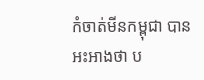កំចាត់មីនកម្ពុជា បានអះអាងថា ប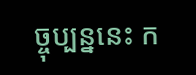ច្ចុប្បន្ននេះ ក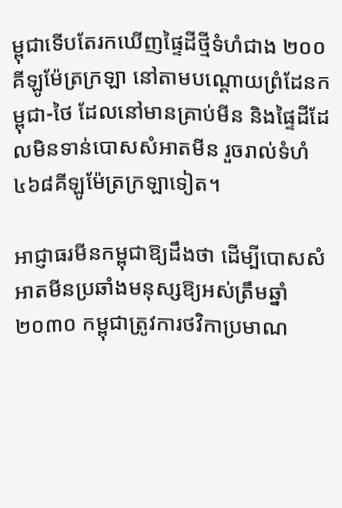ម្ពុជាទើបតែរកឃើញផ្ទៃដីថ្មីទំហំជាង ២០០គីឡូម៉ែត្រក្រឡា នៅតាមបណ្ដោយព្រំដែនកម្ពុជា-ថៃ ដែលនៅមានគ្រាប់មីន និងផ្ទៃដីដែលមិនទាន់បោសសំអាតមីន រួចរាល់ទំហំ ៤៦៨គីឡូម៉ែត្រក្រឡាទៀត។

អាជ្ញាធរមីនកម្ពុជាឱ្យដឹងថា ដើម្បីបោសសំអាតមីនប្រឆាំងមនុស្សឱ្យអស់ត្រឹមឆ្នាំ២០៣០ កម្ពុជាត្រូវការថវិកាប្រមាណ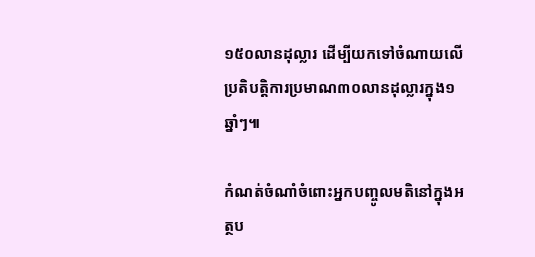១៥០លានដុល្លារ ដើម្បីយកទៅចំណាយលើប្រតិបត្តិការប្រមាណ៣០លានដុល្លារក្នុង១ឆ្នាំៗ៕

កំណត់ចំណាំចំពោះអ្នកបញ្ចូលមតិនៅក្នុងអត្ថប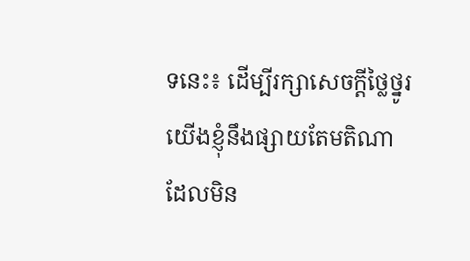ទនេះ៖ ដើម្បីរក្សាសេចក្ដីថ្លៃថ្នូរ យើងខ្ញុំនឹងផ្សាយតែមតិណា ដែលមិន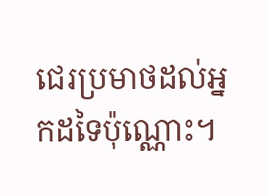ជេរប្រមាថដល់អ្នកដទៃប៉ុណ្ណោះ។